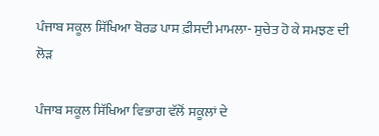ਪੰਜਾਬ ਸਕੂਲ ਸਿੱਖਿਆ ਬੋਰਡ ਪਾਸ ਫ਼ੀਸਦੀ ਮਾਮਲਾ- ਸੁਚੇਤ ਹੋ ਕੇ ਸਮਝਣ ਦੀ ਲੋੜ

ਪੰਜਾਬ ਸਕੂਲ ਸਿੱਖਿਆ ਵਿਭਾਗ ਵੱਲੋਂ ਸਕੂਲਾਂ ਦੇ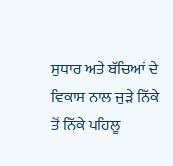ਸੁਧਾਰ ਅਤੇ ਬੱਚਿਆਂ ਦੇ ਵਿਕਾਸ ਨਾਲ ਜੁੜੇ ਨਿੱਕੇ ਤੋਂ ਨਿੱਕੇ ਪਹਿਲੂ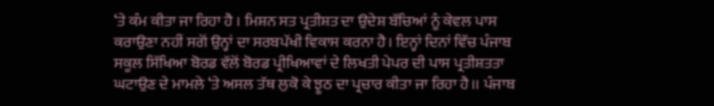‘ਤੇ ਕੰਮ ਕੀਤਾ ਜਾ ਰਿਹਾ ਹੈ । ਮਿਸ਼ਨ ਸਤ ਪ੍ਰਤੀਸ਼ਤ ਦਾ ਉਦੇਸ਼ ਬੱਚਿਆਂ ਨੂੰ ਕੇਵਲ ਪਾਸ ਕਰਾਉਣਾ ਨਹੀਂ ਸਗੋਂ ਉਨ੍ਹਾਂ ਦਾ ਸਰਬਪੱਖੀ ਵਿਕਾਸ ਕਰਨਾ ਹੈ। ਇਨ੍ਹਾਂ ਦਿਨਾਂ ਵਿੱਚ ਪੰਜਾਬ ਸਕੂਲ ਸਿੱਖਿਆ ਬੋਰਡ ਵੱਲੋਂ ਬੋਰਡ ਪ੍ਰੀਖਿਆਵਾਂ ਦੇ ਲਿਖਤੀ ਪੇਪਰ ਦੀ ਪਾਸ ਪ੍ਰਤੀਸ਼ਤਤਾ ਘਟਾਉਣ ਦੇ ਮਾਮਲੇ ‘ਤੇ ਅਸਲ ਤੱਥ ਲੁਕੋ ਕੇ ਝੂਠ ਦਾ ਪ੍ਰਚਾਰ ਕੀਤਾ ਜਾ ਰਿਹਾ ਹੈ।। ਪੰਜਾਬ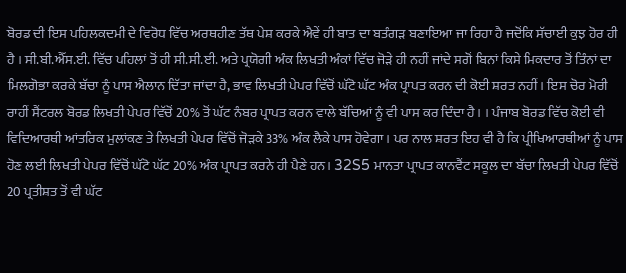ਬੋਰਡ ਦੀ ਇਸ ਪਹਿਲਕਦਮੀ ਦੇ ਵਿਰੋਧ ਵਿੱਚ ਅਰਥਹੀਣ ਤੱਥ ਪੇਸ਼ ਕਰਕੇ ਐਵੇਂ ਹੀ ਬਾਤ ਦਾ ਬਤੰਗੜ ਬਣਾਇਆ ਜਾ ਰਿਹਾ ਹੈ ਜਦੋਂਕਿ ਸੱਚਾਈ ਕੁਝ ਹੋਰ ਹੀ ਹੈ । ਸੀ.ਬੀ.ਐੱਸ.ਈ. ਵਿੱਚ ਪਹਿਲਾਂ ਤੋਂ ਹੀ ਸੀ.ਸੀ.ਈ. ਅਤੇ ਪ੍ਰਯੋਗੀ ਅੰਕ ਲਿਖਤੀ ਅੰਕਾਂ ਵਿੱਚ ਜੋੜੇ ਹੀ ਨਹੀਂ ਜਾਂਦੇ ਸਗੋਂ ਬਿਨਾਂ ਕਿਸੇ ਮਿਕਦਾਰ ਤੋਂ ਤਿੰਨਾਂ ਦਾ ਮਿਲਗੋਭਾ ਕਰਕੇ ਬੱਚਾ ਨੂੰ ਪਾਸ ਐਲਾਨ ਦਿੱਤਾ ਜਾਂਦਾ ਹੈ, ਭਾਵ ਲਿਖਤੀ ਪੇਪਰ ਵਿੱਚੋਂ ਘੱਟੋ ਘੱਟ ਅੰਕ ਪ੍ਰਾਪਤ ਕਰਨ ਦੀ ਕੋਈ ਸ਼ਰਤ ਨਹੀਂ । ਇਸ ਚੋਰ ਮੋਰੀ ਰਾਹੀਂ ਸੈਂਟਰਲ ਬੋਰਡ ਲਿਖਤੀ ਪੇਪਰ ਵਿੱਚੋਂ 20% ਤੋਂ ਘੱਟ ਨੰਬਰ ਪ੍ਰਾਪਤ ਕਰਨ ਵਾਲੇ ਬੱਚਿਆਂ ਨੂੰ ਵੀ ਪਾਸ ਕਰ ਦਿੰਦਾ ਹੈ। । ਪੰਜਾਬ ਬੋਰਡ ਵਿੱਚ ਕੋਈ ਵੀ ਵਿਦਿਆਰਥੀ ਆਂਤਰਿਕ ਮੁਲਾਂਕਣ ਤੇ ਲਿਖਤੀ ਪੇਪਰ ਵਿੱਚੋਂ ਜੋੜਕੇ 33% ਅੰਕ ਲੈਕੇ ਪਾਸ ਹੋਵੇਗਾ। ਪਰ ਨਾਲ ਸ਼ਰਤ ਇਹ ਵੀ ਹੈ ਕਿ ਪ੍ਰੀਖਿਆਰਥੀਆਂ ਨੂੰ ਪਾਸ ਹੋਣ ਲਈ ਲਿਖਤੀ ਪੇਪਰ ਵਿੱਚੋਂ ਘੱਟੋ ਘੱਟ 20% ਅੰਕ ਪ੍ਰਾਪਤ ਕਰਨੇ ਹੀ ਪੈਣੇ ਹਨ। 32S5 ਮਾਨਤਾ ਪ੍ਰਾਪਤ ਕਾਨਵੈਂਟ ਸਕੂਲ ਦਾ ਬੱਚਾ ਲਿਖਤੀ ਪੇਪਰ ਵਿੱਚੋਂ 20 ਪ੍ਰਤੀਸ਼ਤ ਤੋਂ ਵੀ ਘੱਟ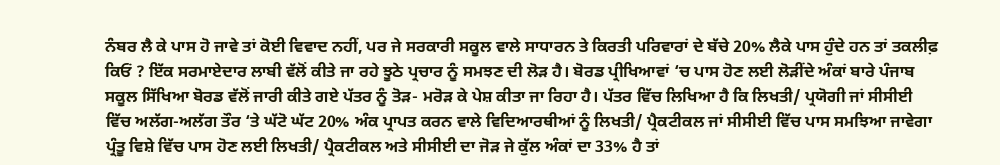ਨੰਬਰ ਲੈ ਕੇ ਪਾਸ ਹੋ ਜਾਵੇ ਤਾਂ ਕੋਈ ਵਿਵਾਦ ਨਹੀਂ, ਪਰ ਜੇ ਸਰਕਾਰੀ ਸਕੂਲ ਵਾਲੇ ਸਾਧਾਰਨ ਤੇ ਕਿਰਤੀ ਪਰਿਵਾਰਾਂ ਦੇ ਬੱਚੇ 20% ਲੈਕੇ ਪਾਸ ਹੁੰਦੇ ਹਨ ਤਾਂ ਤਕਲੀਫ਼ ਕਿਓਂ ? ਇੱਕ ਸਰਮਾਏਦਾਰ ਲਾਬੀ ਵੱਲੋਂ ਕੀਤੇ ਜਾ ਰਹੇ ਝੂਠੇ ਪ੍ਰਚਾਰ ਨੂੰ ਸਮਝਣ ਦੀ ਲੋੜ ਹੈ। ਬੋਰਡ ਪ੍ਰੀਖਿਆਵਾਂ ‘ਚ ਪਾਸ ਹੋਣ ਲਈ ਲੋੜੀਂਦੇ ਅੰਕਾਂ ਬਾਰੇ ਪੰਜਾਬ ਸਕੂਲ ਸਿੱਖਿਆ ਬੋਰਡ ਵੱਲੋਂ ਜਾਰੀ ਕੀਤੇ ਗਏ ਪੱਤਰ ਨੂੰ ਤੋੜ- ਮਰੋੜ ਕੇ ਪੇਸ਼ ਕੀਤਾ ਜਾ ਰਿਹਾ ਹੈ। ਪੱਤਰ ਵਿੱਚ ਲਿਖਿਆ ਹੈ ਕਿ ਲਿਖਤੀ/ ਪ੍ਰਯੋਗੀ ਜਾਂ ਸੀਸੀਈ ਵਿੱਚ ਅਲੱਗ-ਅਲੱਗ ਤੌਰ ‘ਤੇ ਘੱਟੋ ਘੱਟ 20% ਅੰਕ ਪ੍ਰਾਪਤ ਕਰਨ ਵਾਲੇ ਵਿਦਿਆਰਥੀਆਂ ਨੂੰ ਲਿਖਤੀ/ ਪ੍ਰੈਕਟੀਕਲ ਜਾਂ ਸੀਸੀਈ ਵਿੱਚ ਪਾਸ ਸਮਝਿਆ ਜਾਵੇਗਾ ਪ੍ਰੰਤੂ ਵਿਸ਼ੇ ਵਿੱਚ ਪਾਸ ਹੋਣ ਲਈ ਲਿਖਤੀ/ ਪ੍ਰੈਕਟੀਕਲ ਅਤੇ ਸੀਸੀਈ ਦਾ ਜੋੜ ਜੇ ਕੁੱਲ ਅੰਕਾਂ ਦਾ 33% ਹੈ ਤਾਂ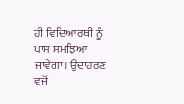ਹੀ ਵਿਦਿਆਰਥੀ ਨੂੰ ਪਾਸ ਸਮਝਿਆ ਜਾਵੇਗਾ। ਉਦਾਹਰਣ ਵਜੋਂ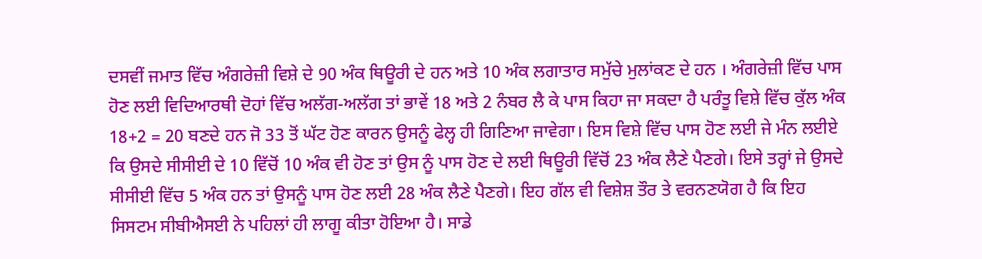ਦਸਵੀਂ ਜਮਾਤ ਵਿੱਚ ਅੰਗਰੇਜ਼ੀ ਵਿਸ਼ੇ ਦੇ 90 ਅੰਕ ਥਿਊਰੀ ਦੇ ਹਨ ਅਤੇ 10 ਅੰਕ ਲਗਾਤਾਰ ਸਮੁੱਚੇ ਮੁਲਾਂਕਣ ਦੇ ਹਨ । ਅੰਗਰੇਜ਼ੀ ਵਿੱਚ ਪਾਸ ਹੋਣ ਲਈ ਵਿਦਿਆਰਥੀ ਦੋਹਾਂ ਵਿੱਚ ਅਲੱਗ-ਅਲੱਗ ਤਾਂ ਭਾਵੇਂ 18 ਅਤੇ 2 ਨੰਬਰ ਲੈ ਕੇ ਪਾਸ ਕਿਹਾ ਜਾ ਸਕਦਾ ਹੈ ਪਰੰਤੂ ਵਿਸ਼ੇ ਵਿੱਚ ਕੁੱਲ ਅੰਕ 18+2 = 20 ਬਣਦੇ ਹਨ ਜੋ 33 ਤੋਂ ਘੱਟ ਹੋਣ ਕਾਰਨ ਉਸਨੂੰ ਫੇਲ੍ਹ ਹੀ ਗਿਣਿਆ ਜਾਵੇਗਾ। ਇਸ ਵਿਸ਼ੇ ਵਿੱਚ ਪਾਸ ਹੋਣ ਲਈ ਜੇ ਮੰਨ ਲਈਏ ਕਿ ਉਸਦੇ ਸੀਸੀਈ ਦੇ 10 ਵਿੱਚੋਂ 10 ਅੰਕ ਵੀ ਹੋਣ ਤਾਂ ਉਸ ਨੂੰ ਪਾਸ ਹੋਣ ਦੇ ਲਈ ਥਿਊਰੀ ਵਿੱਚੋਂ 23 ਅੰਕ ਲੈਣੇ ਪੈਣਗੇ। ਇਸੇ ਤਰ੍ਹਾਂ ਜੇ ਉਸਦੇ ਸੀਸੀਈ ਵਿੱਚ 5 ਅੰਕ ਹਨ ਤਾਂ ਉਸਨੂੰ ਪਾਸ ਹੋਣ ਲਈ 28 ਅੰਕ ਲੈਣੇ ਪੈਣਗੇ। ਇਹ ਗੱਲ ਵੀ ਵਿਸ਼ੇਸ਼ ਤੌਰ ਤੇ ਵਰਨਣਯੋਗ ਹੈ ਕਿ ਇਹ ਸਿਸਟਮ ਸੀਬੀਐਸਈ ਨੇ ਪਹਿਲਾਂ ਹੀ ਲਾਗੂ ਕੀਤਾ ਹੋਇਆ ਹੈ। ਸਾਡੇ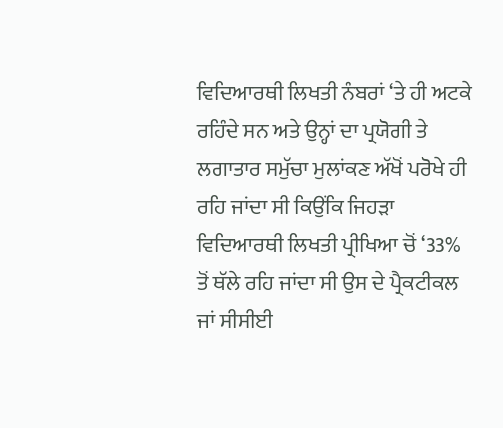ਵਿਦਿਆਰਥੀ ਲਿਖਤੀ ਨੰਬਰਾਂ ‘ਤੇ ਹੀ ਅਟਕੇ ਰਹਿੰਦੇ ਸਨ ਅਤੇ ਉਨ੍ਹਾਂ ਦਾ ਪ੍ਰਯੋਗੀ ਤੇ ਲਗਾਤਾਰ ਸਮੁੱਚਾ ਮੁਲਾਂਕਣ ਅੱਖੋਂ ਪਰੋਖੇ ਹੀ ਰਹਿ ਜਾਂਦਾ ਸੀ ਕਿਉਂਕਿ ਜਿਹੜਾ ਵਿਦਿਆਰਥੀ ਲਿਖਤੀ ਪ੍ਰੀਖਿਆ ਚੋਂ ‘33% ਤੋਂ ਥੱਲੇ ਰਹਿ ਜਾਂਦਾ ਸੀ ਉਸ ਦੇ ਪ੍ਰੈਕਟੀਕਲ ਜਾਂ ਸੀਸੀਈ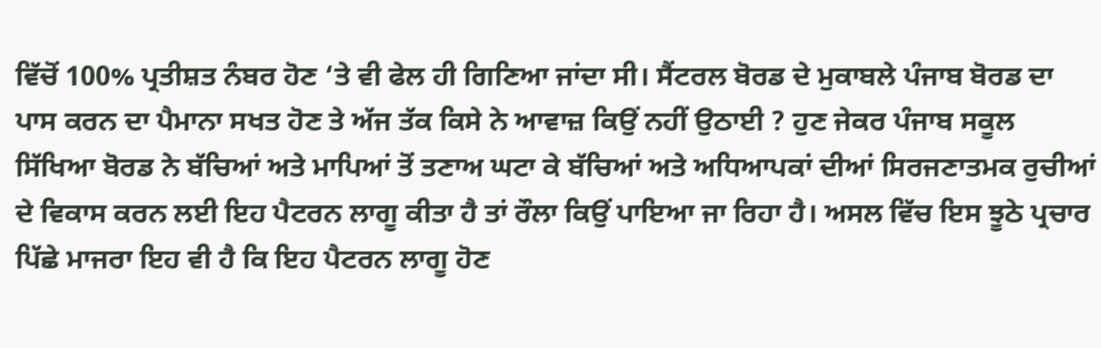ਵਿੱਚੋਂ 100% ਪ੍ਰਤੀਸ਼ਤ ਨੰਬਰ ਹੋਣ ‘ਤੇ ਵੀ ਫੇਲ ਹੀ ਗਿਣਿਆ ਜਾਂਦਾ ਸੀ। ਸੈਂਟਰਲ ਬੋਰਡ ਦੇ ਮੁਕਾਬਲੇ ਪੰਜਾਬ ਬੋਰਡ ਦਾ ਪਾਸ ਕਰਨ ਦਾ ਪੈਮਾਨਾ ਸਖਤ ਹੋਣ ਤੇ ਅੱਜ ਤੱਕ ਕਿਸੇ ਨੇ ਆਵਾਜ਼ ਕਿਉਂ ਨਹੀਂ ਉਠਾਈ ? ਹੁਣ ਜੇਕਰ ਪੰਜਾਬ ਸਕੂਲ ਸਿੱਖਿਆ ਬੋਰਡ ਨੇ ਬੱਚਿਆਂ ਅਤੇ ਮਾਪਿਆਂ ਤੋਂ ਤਣਾਅ ਘਟਾ ਕੇ ਬੱਚਿਆਂ ਅਤੇ ਅਧਿਆਪਕਾਂ ਦੀਆਂ ਸਿਰਜਣਾਤਮਕ ਰੁਚੀਆਂ ਦੇ ਵਿਕਾਸ ਕਰਨ ਲਈ ਇਹ ਪੈਟਰਨ ਲਾਗੂ ਕੀਤਾ ਹੈ ਤਾਂ ਰੌਲਾ ਕਿਉਂ ਪਾਇਆ ਜਾ ਰਿਹਾ ਹੈ। ਅਸਲ ਵਿੱਚ ਇਸ ਝੂਠੇ ਪ੍ਰਚਾਰ ਪਿੱਛੇ ਮਾਜਰਾ ਇਹ ਵੀ ਹੈ ਕਿ ਇਹ ਪੈਟਰਨ ਲਾਗੂ ਹੋਣ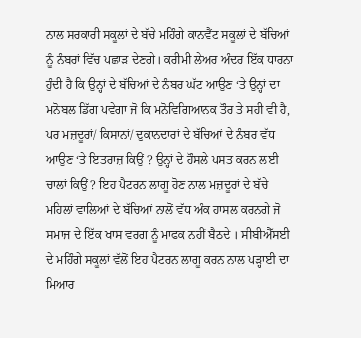ਨਾਲ ਸਰਕਾਰੀ ਸਕੂਲਾਂ ਦੇ ਬੱਚੇ ਮਹਿੰਗੇ ਕਾਨਵੈਂਟ ਸਕੂਲਾਂ ਦੇ ਬੱਚਿਆਂ ਨੂੰ ਨੰਬਰਾਂ ਵਿੱਚ ਪਛਾੜ ਦੇਣਗੇ। ਕਰੀਮੀ ਲੇਅਰ ਅੰਦਰ ਇੱਕ ਧਾਰਨਾ ਹੁੰਦੀ ਹੈ ਕਿ ਉਨ੍ਹਾਂ ਦੇ ਬੱਚਿਆਂ ਦੇ ਨੰਬਰ ਘੱਟ ਆਉਣ ‘ਤੇ ਉਨ੍ਹਾਂ ਦਾ ਮਨੋਬਲ ਡਿੱਗ ਪਵੇਗਾ ਜੋ ਕਿ ਮਨੋਵਿਗਿਆਨਕ ਤੌਰ ਤੇ ਸਹੀ ਵੀ ਹੈ, ਪਰ ਮਜ਼ਦੂਰਾਂ/ ਕਿਸਾਨਾਂ/ ਦੁਕਾਨਦਾਰਾਂ ਦੇ ਬੱਚਿਆਂ ਦੇ ਨੰਬਰ ਵੱਧ ਆਉਣ ‘ਤੇ ਇਤਰਾਜ਼ ਕਿਉਂ ? ਉਨ੍ਹਾਂ ਦੇ ਹੌਸਲੇ ਪਸਤ ਕਰਨ ਲਈ ਚਾਲਾਂ ਕਿਉਂ ? ਇਹ ਪੈਟਰਨ ਲਾਗੂ ਹੋਣ ਨਾਲ ਮਜ਼ਦੂਰਾਂ ਦੇ ਬੱਚੇ ਮਹਿਲਾਂ ਵਾਲਿਆਂ ਦੇ ਬੱਚਿਆਂ ਨਾਲੋਂ ਵੱਧ ਅੰਕ ਹਾਸਲ ਕਰਨਗੇ ਜੋ ਸਮਾਜ ਦੇ ਇੱਕ ਖਾਸ ਵਰਗ ਨੂੰ ਮਾਫਕ ਨਹੀਂ ਬੈਠਦੇ । ਸੀਬੀਐੱਸਈ ਦੇ ਮਹਿੰਗੇ ਸਕੂਲਾਂ ਵੱਲੋਂ ਇਹ ਪੈਟਰਨ ਲਾਗੂ ਕਰਨ ਨਾਲ ਪੜ੍ਹਾਈ ਦਾ ਮਿਆਰ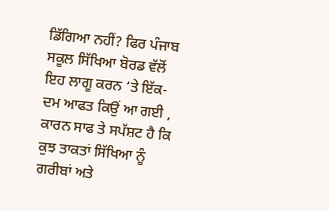ਡਿੱਗਿਆ ਨਹੀਂ? ਫਿਰ ਪੰਜਾਬ ਸਕੂਲ ਸਿੱਖਿਆ ਬੋਰਡ ਵੱਲੋਂ ਇਹ ਲਾਗੂ ਕਰਨ ‘ਤੇ ਇੱਕ-ਦਮ ਆਫਤ ਕਿਉਂ ਆ ਗਈ , ਕਾਰਨ ਸਾਫ ਤੇ ਸਪੱਸ਼ਟ ਹੈ ਕਿ ਕੁਝ ਤਾਕਤਾਂ ਸਿੱਖਿਆ ਨੂੰ ਗਰੀਬਾਂ ਅਤੇ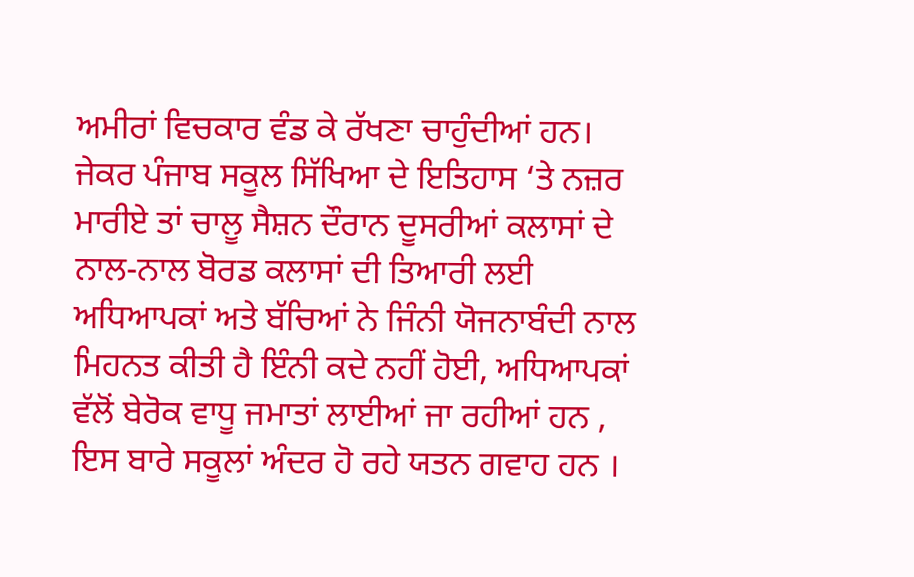ਅਮੀਰਾਂ ਵਿਚਕਾਰ ਵੰਡ ਕੇ ਰੱਖਣਾ ਚਾਹੁੰਦੀਆਂ ਹਨ। ਜੇਕਰ ਪੰਜਾਬ ਸਕੂਲ ਸਿੱਖਿਆ ਦੇ ਇਤਿਹਾਸ ‘ਤੇ ਨਜ਼ਰ ਮਾਰੀਏ ਤਾਂ ਚਾਲੂ ਸੈਸ਼ਨ ਦੌਰਾਨ ਦੂਸਰੀਆਂ ਕਲਾਸਾਂ ਦੇ ਨਾਲ-ਨਾਲ ਬੋਰਡ ਕਲਾਸਾਂ ਦੀ ਤਿਆਰੀ ਲਈ ਅਧਿਆਪਕਾਂ ਅਤੇ ਬੱਚਿਆਂ ਨੇ ਜਿੰਨੀ ਯੋਜਨਾਬੰਦੀ ਨਾਲ ਮਿਹਨਤ ਕੀਤੀ ਹੈ ਇੰਨੀ ਕਦੇ ਨਹੀਂ ਹੋਈ, ਅਧਿਆਪਕਾਂ ਵੱਲੋਂ ਬੇਰੋਕ ਵਾਧੂ ਜਮਾਤਾਂ ਲਾਈਆਂ ਜਾ ਰਹੀਆਂ ਹਨ , ਇਸ ਬਾਰੇ ਸਕੂਲਾਂ ਅੰਦਰ ਹੋ ਰਹੇ ਯਤਨ ਗਵਾਹ ਹਨ ।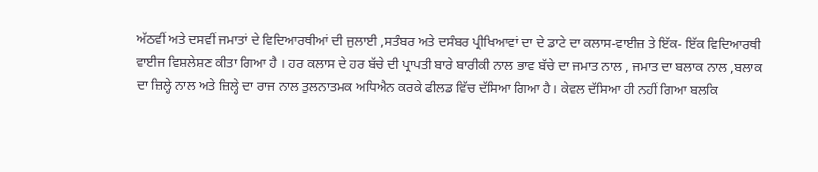ਅੱਠਵੀਂ ਅਤੇ ਦਸਵੀਂ ਜਮਾਤਾਂ ਦੇ ਵਿਦਿਆਰਥੀਆਂ ਦੀ ਜੁਲਾਈ ,ਸਤੰਬਰ ਅਤੇ ਦਸੰਬਰ ਪ੍ਰੀਖਿਆਵਾਂ ਦਾ ਦੇ ਡਾਟੇ ਦਾ ਕਲਾਸ-ਵਾਈਜ਼ ਤੇ ਇੱਕ- ਇੱਕ ਵਿਦਿਆਰਥੀ ਵਾਈਜ ਵਿਸ਼ਲੇਸ਼ਣ ਕੀਤਾ ਗਿਆ ਹੈ । ਹਰ ਕਲਾਸ ਦੇ ਹਰ ਬੱਚੇ ਦੀ ਪ੍ਰਾਪਤੀ ਬਾਰੇ ਬਾਰੀਕੀ ਨਾਲ ਭਾਵ ਬੱਚੇ ਦਾ ਜਮਾਤ ਨਾਲ , ਜਮਾਤ ਦਾ ਬਲਾਕ ਨਾਲ ,ਬਲਾਕ ਦਾ ਜ਼ਿਲ੍ਹੇ ਨਾਲ ਅਤੇ ਜ਼ਿਲ੍ਹੇ ਦਾ ਰਾਜ ਨਾਲ ਤੁਲਨਾਤਮਕ ਅਧਿਐਨ ਕਰਕੇ ਫੀਲਡ ਵਿੱਚ ਦੱਸਿਆ ਗਿਆ ਹੈ। ਕੇਵਲ ਦੱਸਿਆ ਹੀ ਨਹੀਂ ਗਿਆ ਬਲਕਿ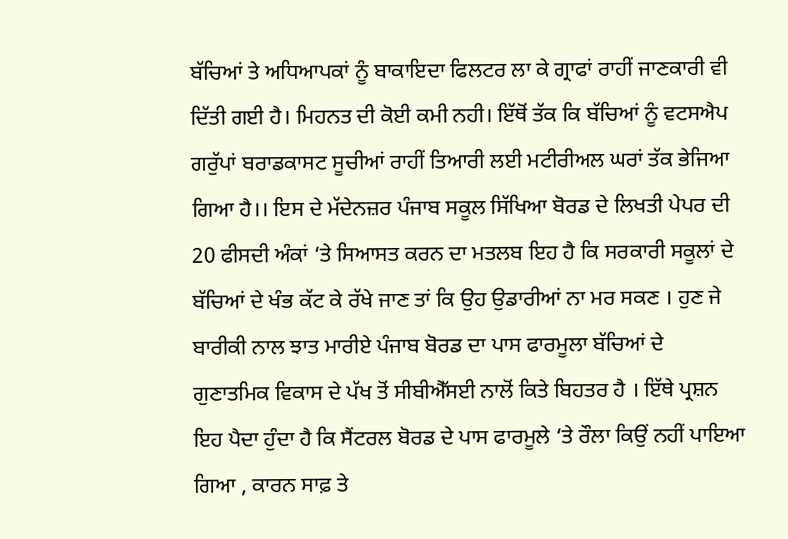ਬੱਚਿਆਂ ਤੇ ਅਧਿਆਪਕਾਂ ਨੂੰ ਬਾਕਾਇਦਾ ਫਿਲਟਰ ਲਾ ਕੇ ਗ੍ਰਾਫਾਂ ਰਾਹੀਂ ਜਾਣਕਾਰੀ ਵੀ ਦਿੱਤੀ ਗਈ ਹੈ। ਮਿਹਨਤ ਦੀ ਕੋਈ ਕਮੀ ਨਹੀ। ਇੱਥੋਂ ਤੱਕ ਕਿ ਬੱਚਿਆਂ ਨੂੰ ਵਟਸਐਪ ਗਰੁੱਪਾਂ ਬਰਾਡਕਾਸਟ ਸੂਚੀਆਂ ਰਾਹੀਂ ਤਿਆਰੀ ਲਈ ਮਟੀਰੀਅਲ ਘਰਾਂ ਤੱਕ ਭੇਜਿਆ ਗਿਆ ਹੈ।। ਇਸ ਦੇ ਮੱਦੇਨਜ਼ਰ ਪੰਜਾਬ ਸਕੂਲ ਸਿੱਖਿਆ ਬੋਰਡ ਦੇ ਲਿਖਤੀ ਪੇਪਰ ਦੀ 20 ਫੀਸਦੀ ਅੰਕਾਂ ‘ਤੇ ਸਿਆਸਤ ਕਰਨ ਦਾ ਮਤਲਬ ਇਹ ਹੈ ਕਿ ਸਰਕਾਰੀ ਸਕੂਲਾਂ ਦੇ ਬੱਚਿਆਂ ਦੇ ਖੰਭ ਕੱਟ ਕੇ ਰੱਖੇ ਜਾਣ ਤਾਂ ਕਿ ਉਹ ਉਡਾਰੀਆਂ ਨਾ ਮਰ ਸਕਣ । ਹੁਣ ਜੇ ਬਾਰੀਕੀ ਨਾਲ ਝਾਤ ਮਾਰੀਏ ਪੰਜਾਬ ਬੋਰਡ ਦਾ ਪਾਸ ਫਾਰਮੂਲਾ ਬੱਚਿਆਂ ਦੇ ਗੁਣਾਤਮਿਕ ਵਿਕਾਸ ਦੇ ਪੱਖ ਤੋਂ ਸੀਬੀਐੱਸਈ ਨਾਲੋਂ ਕਿਤੇ ਬਿਹਤਰ ਹੈ । ਇੱਥੇ ਪ੍ਰਸ਼ਨ ਇਹ ਪੈਦਾ ਹੁੰਦਾ ਹੈ ਕਿ ਸੈਂਟਰਲ ਬੋਰਡ ਦੇ ਪਾਸ ਫਾਰਮੂਲੇ ‘ਤੇ ਰੌਲਾ ਕਿਉਂ ਨਹੀਂ ਪਾਇਆ ਗਿਆ , ਕਾਰਨ ਸਾਫ਼ ਤੇ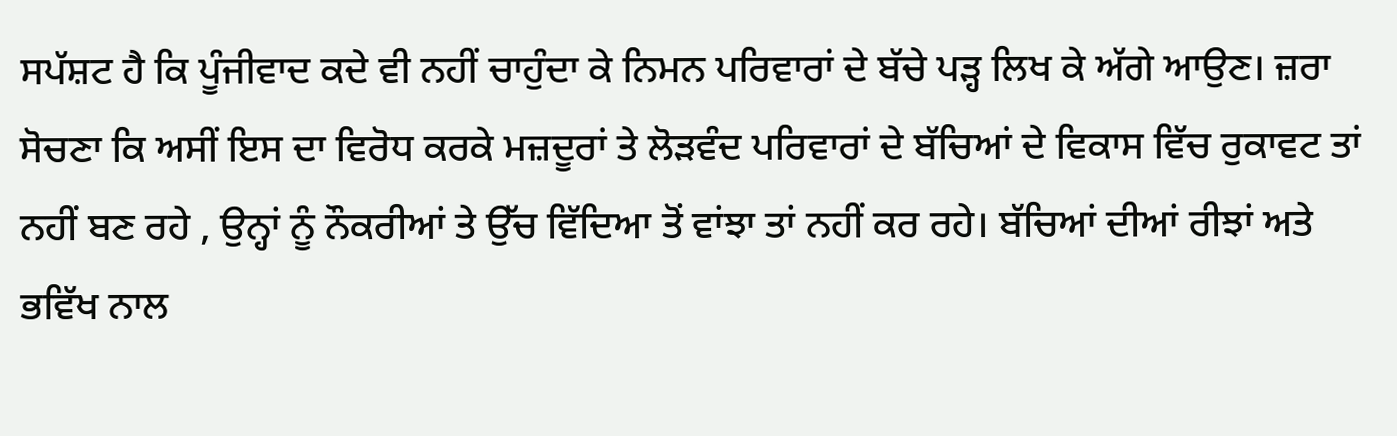ਸਪੱਸ਼ਟ ਹੈ ਕਿ ਪੂੰਜੀਵਾਦ ਕਦੇ ਵੀ ਨਹੀਂ ਚਾਹੁੰਦਾ ਕੇ ਨਿਮਨ ਪਰਿਵਾਰਾਂ ਦੇ ਬੱਚੇ ਪੜ੍ਹ ਲਿਖ ਕੇ ਅੱਗੇ ਆਉਣ। ਜ਼ਰਾ ਸੋਚਣਾ ਕਿ ਅਸੀਂ ਇਸ ਦਾ ਵਿਰੋਧ ਕਰਕੇ ਮਜ਼ਦੂਰਾਂ ਤੇ ਲੋੜਵੰਦ ਪਰਿਵਾਰਾਂ ਦੇ ਬੱਚਿਆਂ ਦੇ ਵਿਕਾਸ ਵਿੱਚ ਰੁਕਾਵਟ ਤਾਂ ਨਹੀਂ ਬਣ ਰਹੇ , ਉਨ੍ਹਾਂ ਨੂੰ ਨੌਕਰੀਆਂ ਤੇ ਉੱਚ ਵਿੱਦਿਆ ਤੋਂ ਵਾਂਝਾ ਤਾਂ ਨਹੀਂ ਕਰ ਰਹੇ। ਬੱਚਿਆਂ ਦੀਆਂ ਰੀਝਾਂ ਅਤੇ ਭਵਿੱਖ ਨਾਲ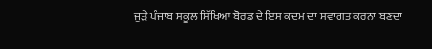ਜੁੜੇ ਪੰਜਾਬ ਸਕੂਲ ਸਿੱਖਿਆ ਬੋਰਡ ਦੇ ਇਸ ਕਦਮ ਦਾ ਸਵਾਗਤ ਕਰਨਾ ਬਣਦਾ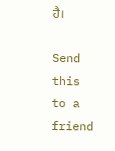ਹੈ।

Send this to a friend